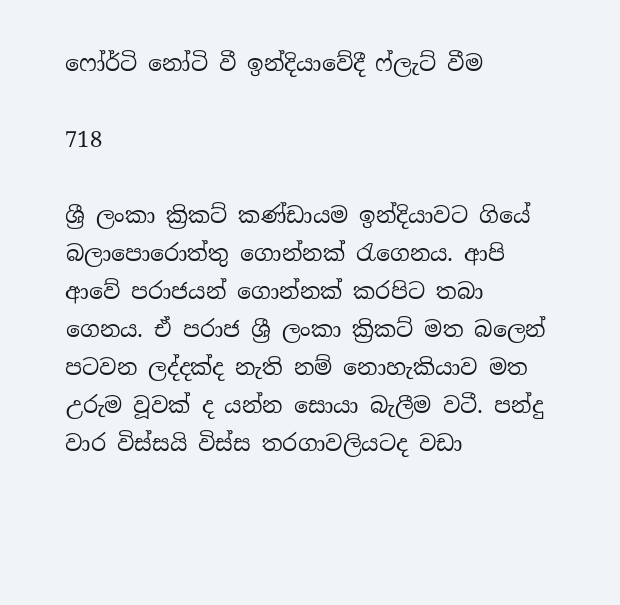ෆෝර්ටි නෝටි වී ඉන්දියාවේදී ෆ්ලැට් වීම

718

ශ්‍රී ලංකා ක්‍රිකට් කණ්ඩායම ඉන්දියාවට ගියේ බලාපොරොත්තු ගොන්නක් රැගෙනය. ආපි ආවේ පරාජයන් ගොන්නක් කරපිට තබා ගෙනය. ඒ පරාජ ශ්‍රී ලංකා ක්‍රිකට් මත බලෙන් පටවන ලද්දක්ද නැති නම් නොහැකියාව මත උරුම වූවක් ද යන්න සොයා බැලීම වටී. පන්දු වාර විස්සයි විස්ස තරගාවලියටද වඩා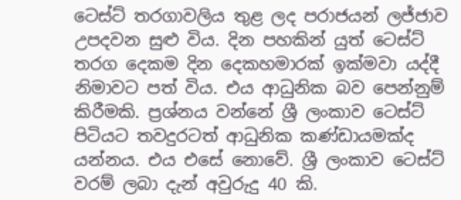ටෙස්ට් තරගාවලිය තුළ ලද පරාජයන් ලජ්ජාව උපදවන සුළු විය. දින පහකින් යුත් ටෙස්ට් තරග දෙකම දින දෙකහමාරක් ඉක්මවා යද්දී නිමාවට පත් විය. එය ආධුනික බව පෙන්නුම් කිරීමකි. ප්‍රශ්නය වන්නේ ශ්‍රී ලංකාව ටෙස්ට් පිටියට තවදුරටත් ආධුනික කණ්ඩායමක්ද යන්නය. එය එසේ නොවේ. ශ්‍රී ලංකාව ටෙස්ට් වරම් ලබා දැන් අවුරුදු 40 කි.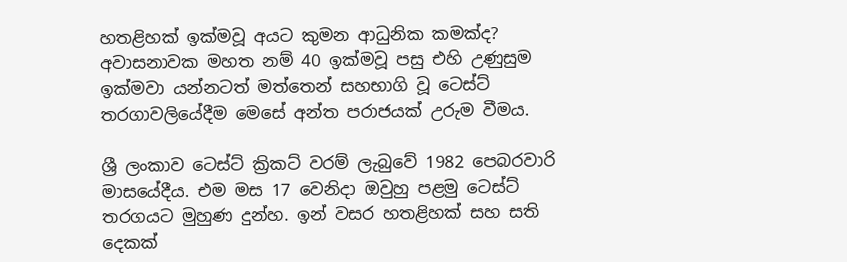හතළිහක් ඉක්මවූ අයට කුමන ආධුනික කමක්ද? අවාසනාවක මහත නම් 40 ඉක්මවූ පසු එහි උණුසුම ඉක්මවා යන්නටත් මත්තෙන් සහභාගි වූ ටෙස්ට් තරගාවලියේදීම මෙසේ අන්ත පරාජයක් උරුම වීමය.

ශ්‍රී ලංකාව ටෙස්ට් ක්‍රිකට් වරම් ලැබුවේ 1982 පෙබරවාරි මාසයේදීය. එම මස 17 වෙනිදා ඔවුහු පළමු ටෙස්ට් තරගයට මුහුණ දුන්හ. ඉන් වසර හතළිහක් සහ සති දෙකක්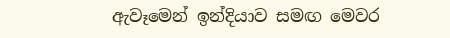ඇවෑමෙන් ඉන්දියාව සමඟ මෙවර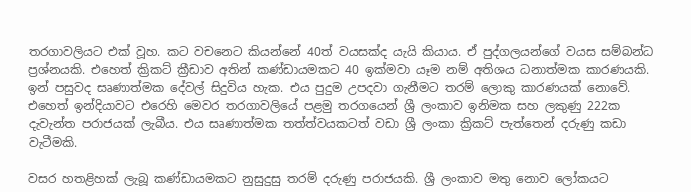තරගාවලියට එක් වූහ. කට වචනෙට කියන්නේ 40ත් වයසක්ද යැයි කියාය. ඒ පුද්ගලයන්ගේ වයස සම්බන්ධ ප්‍රශ්නයකි. එහෙත් ක්‍රිකට් ක්‍රීඩාව අතින් කණ්ඩායමකට 40 ඉක්මවා යෑම නම් අතිශය ධනාත්මක කාරණයකි. ඉන් පසුවද සෘණාත්මක දේවල් සිදුවිය හැක. එය පුදුම උපදවා ගැනීමට තරම් ලොකු කාරණයක් නොවේ. එහෙත් ඉන්දියාවට එරෙහි මෙවර තරගාවලියේ පළමු තරගයෙන් ශ්‍රී ලංකාව ඉනිමක සහ ලකුණු 222ක දැවැන්ත පරාජයක් ලැබීය. එය සෘණාත්මක තත්ත්වයකටත් වඩා ශ්‍රී ලංකා ක්‍රිකට් පැත්තෙන් දරුණු කඩා වැටීමකි.

වසර හතළිහක් ලැබූ කණ්ඩායමකට නුසුදුසු තරම් දරුණු පරාජයකි. ශ්‍රී ලංකාව මතු නොව ලෝකයට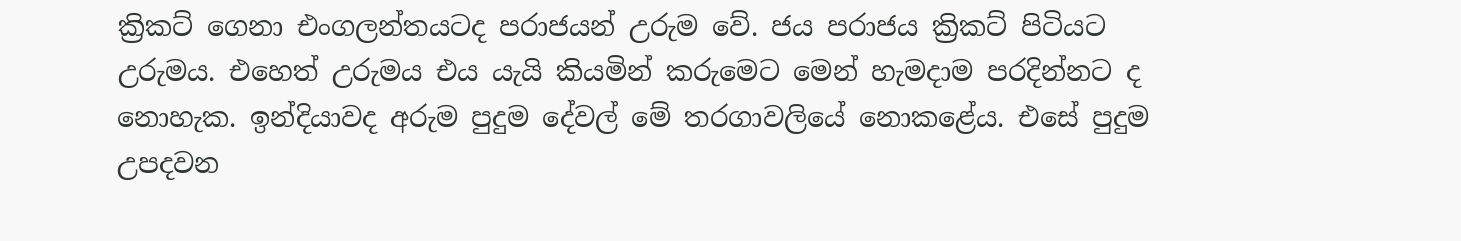ක්‍රිකට් ගෙනා එංගලන්තයටද පරාජයන් උරුම වේ. ජය පරාජය ක්‍රිකට් පිටියට උරුමය. එහෙත් උරුමය එය යැයි කියමින් කරුමෙට මෙන් හැමදාම පරදින්නට ද නොහැක. ඉන්දියාවද අරුම පුදුම දේවල් මේ තරගාවලියේ නොකළේය. එසේ පුදුම උපදවන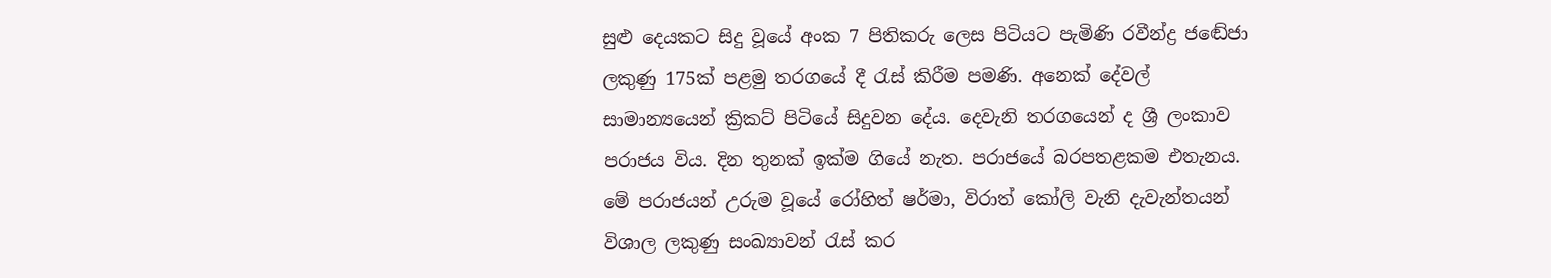සුළු දෙයකට සිදු වූයේ අංක 7 පිතිකරු ලෙස පිටියට පැමිණි රවීන්ද්‍ර ජඬේජා ලකුණු 175ක් පළමු තරගයේ දී රැස් කිරීම පමණි. අනෙක් දේවල් සාමාන්‍යයෙන් ක්‍රිකට් පිටියේ සිදුවන දේය. දෙවැනි තරගයෙන් ද ශ්‍රී ලංකාව පරාජය විය. දින තුනක් ඉක්ම ගියේ නැත. පරාජයේ බරපතළකම එතැනය. මේ පරාජයන් උරුම වූයේ රෝහිත් ෂර්මා, විරාත් කෝලි වැනි දැවැන්තයන් විශාල ලකුණු සංඛ්‍යාවන් රැස් කර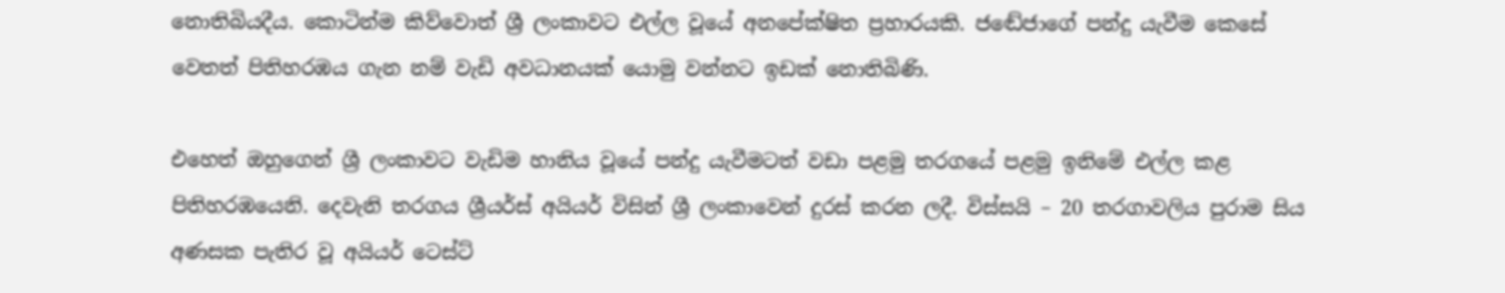නොතිබියදීය. කොටින්ම කිව්වොත් ශ්‍රී ලංකාවට එල්ල වූයේ අනපේක්ෂිත ප්‍රහාරයකි. ජඬේජාගේ පන්දු යැවීම කෙසේ වෙතත් පිතිහරඹය ගැන නම් වැඩි අවධානයක් යොමු වන්නට ඉඩක් නොතිබිණි.

එහෙත් ඔහුගෙන් ශ්‍රී ලංකාවට වැඩිම හානිය වූයේ පන්දු යැවීමටත් වඩා පළමු තරගයේ පළමු ඉනිමේ එල්ල කළ පිතිහරඹයෙනි. දෙවැනි තරගය ශ්‍රීයර්ස් අයියර් විසින් ශ්‍රී ලංකාවෙන් දුරස් කරන ලදී. විස්සයි – 20 තරගාවලිය පුරාම සිය අණසක පැතිර වූ අයියර් ටෙස්ට්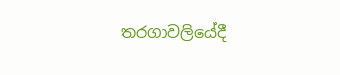තරගාවලියේදී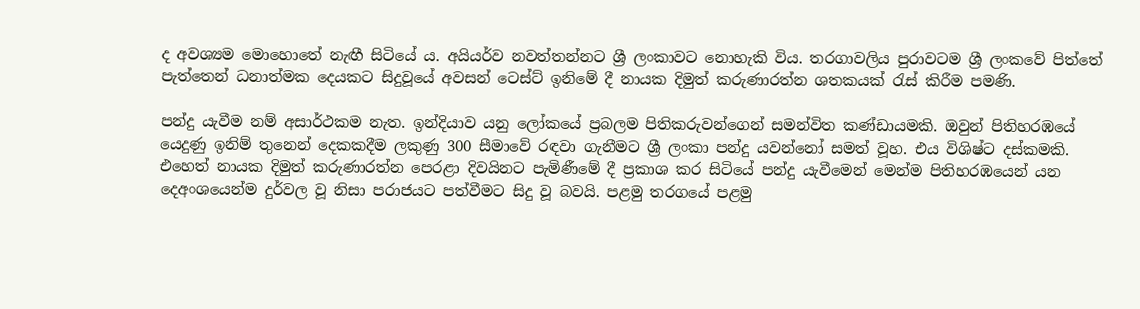ද අවශ්‍යම මොහොතේ නැඟී සිටියේ ය. අයියර්ව නවත්තන්නට ශ්‍රී ලංකාවට නොහැකි විය. තරගාවලිය පුරාවටම ශ්‍රී ලංකවේ පිත්තේ පැත්තෙන් ධනාත්මක දෙයකට සිදුවූයේ අවසන් ටෙස්ට් ඉනිමේ දී නායක දිමුත් කරුණාරත්න ශතකයක් රැස් කිරීම පමණි.

පන්දු යැවීම නම් අසාර්ථකම නැත. ඉන්දියාව යනු ලෝකයේ ප්‍රබලම පිතිකරුවන්ගෙන් සමන්විත කණ්ඩායමකි. ඔවුන් පිතිහරඹයේ යෙදුණු ඉනිම් තුනෙන් දෙකකදීම ලකුණු 300 සීමාවේ රඳවා ගැනීමට ශ්‍රී ලංකා පන්දු යවන්නෝ සමත් වූහ. එය විශිෂ්ට දස්කමකි. එහෙත් නායක දිමුත් කරුණාරත්න පෙරළා දිවයිනට පැමිණීමේ දී ප්‍රකාශ කර සිටියේ පන්දු යැවීමෙන් මෙන්ම පිතිහරඹයෙන් යන දෙඅංශයෙන්ම දුර්වල වූ නිසා පරාජයට පත්වීමට සිදු වූ බවයි. පළමු තරගයේ පළමු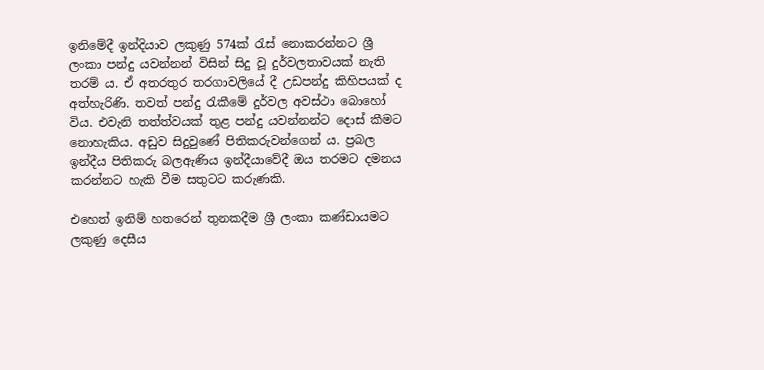ඉනිමේදී ඉන්දියාව ලකුණු 574ක් රැස් නොකරන්නට ශ්‍රී ලංකා පන්දු යවන්නන් විසින් සිදු වූ දුර්වලතාවයක් නැති තරම් ය. ඒ අතරතුර තරගාවලියේ දී උඩපන්දු කිහිපයක් ද අත්හැරිණි. තවත් පන්දු රැකීමේ දුර්වල අවස්ථා බොහෝ විය. එවැනි තත්ත්වයක් තුළ පන්දු යවන්නන්ට දොස් කීමට නොහැකිය. අඩුව සිදුවුණේ පිතිකරුවන්ගෙන් ය. ප්‍රබල ඉන්දීය පිතිකරු බලඇණිය ඉන්දීයාවේදී ඔය තරමට දමනය කරන්නට හැකි වීම සතුටට කරුණකි.

එහෙත් ඉනිම් හතරෙන් තුනකදීම ශ්‍රී ලංකා කණ්ඩායමට ලකුණු දෙසීය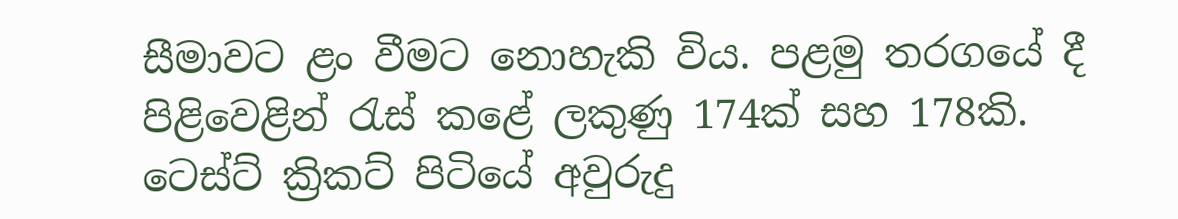සීමාවට ළං වීමට නොහැකි විය. පළමු තරගයේ දී පිළිවෙළින් රැස් කළේ ලකුණු 174ක් සහ 178කි. ටෙස්ට් ක්‍රිකට් පිටියේ අවුරුදු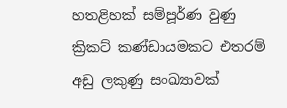හතළිහක් සම්පූර්ණ වුණු ක්‍රිකට් කණ්ඩායමකට එතරම් අඩු ලකුණු සංඛ්‍යාවක්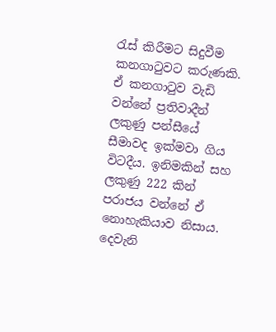රැස් කිරීමට සිදුවීම කනගාටුවට කරුණකි. ඒ කනගාටුව වැඩි වන්නේ ප්‍රතිවාදීන් ලකුණු පන්සීයේ සීමාවද ඉක්මවා ගිය විටදීය. ඉනිමකින් සහ ලකුණු 222 කින් පරාජය වන්නේ ඒ නොහැකියාව නිසාය. දෙවැනි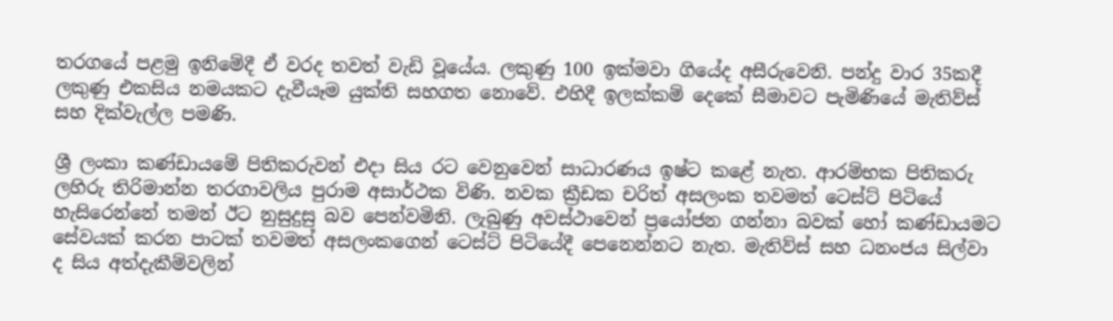තරගයේ පළමු ඉනිමේදී ඒ වරද තවත් වැඩි වූයේය. ලකුණු 100 ඉක්මවා ගියේද අසීරුවෙනි. පන්දු වාර 35කදී ලකුණු එකසිය නමයකට දැවීයෑම යුක්ති සහගත නොවේ. එහිදී ඉලක්කම් දෙකේ සීමාවට පැමිණියේ මැතිව්ස් සහ දික්වැල්ල පමණි.

ශ්‍රී ලංකා කණ්ඩායමේ පිතිකරුවන් එදා සිය රට වෙනුවෙන් සාධාරණය ඉෂ්ට කළේ නැත. ආරම්භක පිතිකරු ලහිරු තිරිමාන්න තරගාවලිය පුරාම අසාර්ථක විණි. නවක ක්‍රීඩක චරිත් අසලංක තවමත් ටෙස්ට් පිටියේ හැසිරෙන්නේ තමන් ඊට නුසුදුසු බව පෙන්වමිනි. ලැබුණු අවස්ථාවෙන් ප්‍රයෝජන ගන්නා බවක් හෝ කණ්ඩායමට සේවයක් කරන පාටක් තවමත් අසලංකගෙන් ටෙස්ට් පිටියේදී පෙනෙන්නට නැත. මැතිව්ස් සහ ධනංජය සිල්වා ද සිය අත්දැකීම්වලින්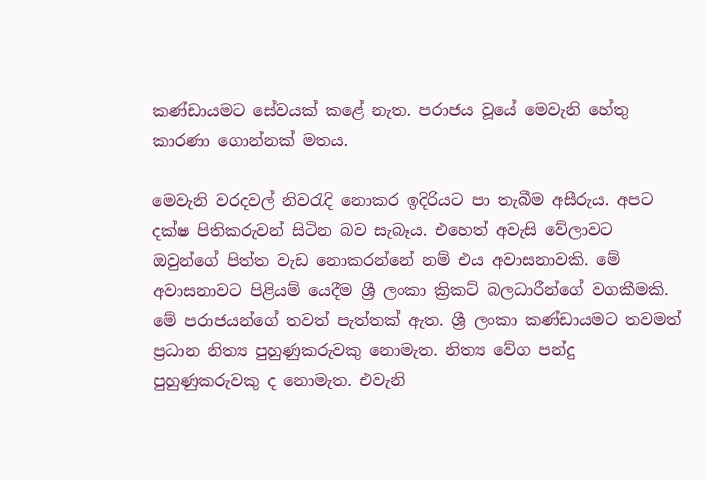කණ්ඩායමට සේවයක් කළේ නැත. පරාජය වූයේ මෙවැනි හේතු කාරණා ගොන්නක් මතය.

මෙවැනි වරදවල් නිවරැදි නොකර ඉදිරියට පා තැබීම අසීරුය. අපට දක්ෂ පිතිකරුවන් සිටින බව සැබෑය. එහෙත් අවැසි වේලාවට ඔවුන්ගේ පිත්ත වැඩ නොකරන්නේ නම් එය අවාසනාවකි. මේ අවාසනාවට පිළියම් යෙදීම ශ්‍රී ලංකා ක්‍රිකට් බලධාරීන්ගේ වගකීමකි. මේ පරාජයන්ගේ තවත් පැත්තක් ඇත. ශ්‍රී ලංකා කණ්ඩායමට තවමත් ප්‍රධාන නිත්‍ය පුහුණුකරුවකු නොමැත. නිත්‍ය වේග පන්දු පුහුණුකරුවකු ද නොමැත. එවැනි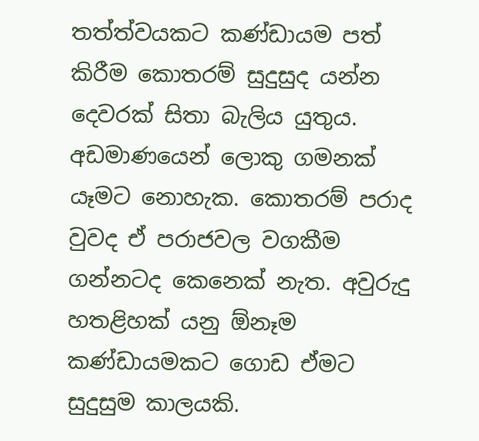තත්ත්වයකට කණ්ඩායම පත් කිරීම කොතරම් සුදුසුද යන්න දෙවරක් සිතා බැලිය යුතුය. අඩමාණයෙන් ලොකු ගමනක් යෑමට නොහැක. කොතරම් පරාද වුවද ඒ පරාජවල වගකීම ගන්නටද කෙනෙක් නැත. අවුරුදු හතළිහක් යනු ඕනෑම කණ්ඩායමකට ගොඩ ඒමට සුදුසුම කාලයකි.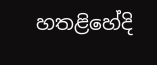හතළිහේදි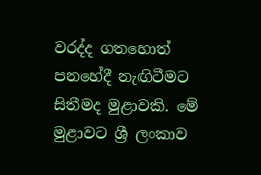වරද්ද ගතහොත් පනහේදී නැඟිටීමට සිතීමද මුළාවකි. මේ මුළාවට ශ්‍රී ලංකාව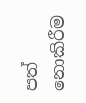පත් නොකිරීම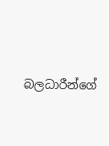බලධාරීන්ගේ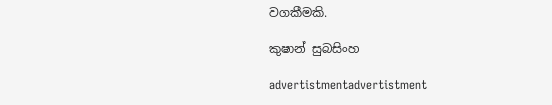වගකීමකි.

කුෂාන් සුබසිංහ

advertistmentadvertistment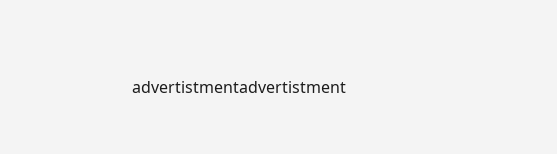advertistmentadvertistment